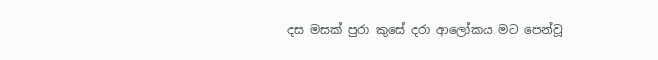දස මසක් පුරා කුසේ දරා ආලෝකය මට පෙන්වූ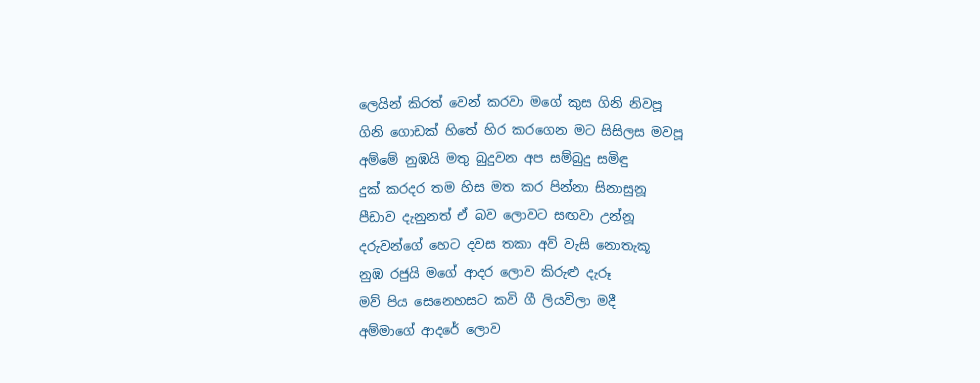ලෙයින් කිරත් වෙන් කරවා මගේ කුස ගිනි නිවපූ
ගිනි ගොඩක් හිතේ හිර කරගෙන මට සිසිලස මවපූ
අම්මේ නුඹයි මතු බුදුවන අප සම්බුදු සමිඳු
දුක් කරදර තම හිස මත කර පින්නා සිනාසුනූ
පීඩාව දැනුනත් ඒ බව ලොවට සඟවා උන්නූ
දරුවන්ගේ හෙට දවස තකා අව් වැසි නොතැකූ
නුඹ රජුයි මගේ ආදර ලොව කිරුළු දැරූ
මව් පිය සෙනෙහසට කවි ගී ලියවිලා මදී
අම්මාගේ ආදරේ ලොව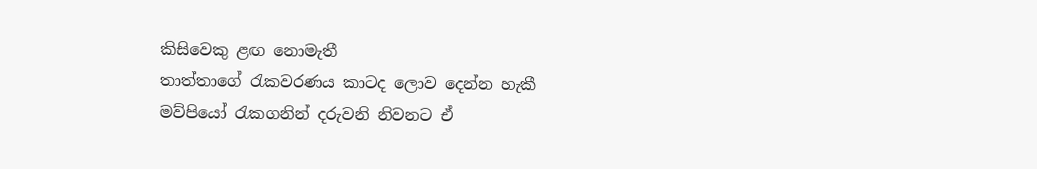කිසිවෙකු ළඟ නොමැතී
තාත්තාගේ රැකවරණය කාටද ලොව දෙන්න හැකී
මව්පියෝ රැකගනින් දරුවනි නිවනට ඒ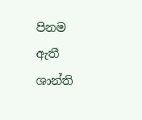පිනම ඇතී
ශාන්ති